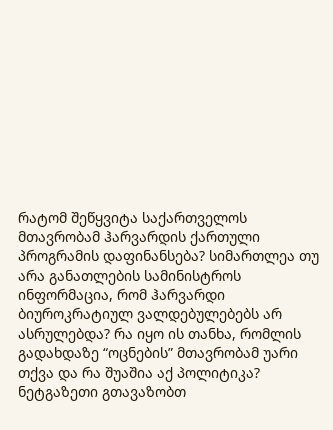რატომ შეწყვიტა საქართველოს მთავრობამ ჰარვარდის ქართული პროგრამის დაფინანსება? სიმართლეა თუ არა განათლების სამინისტროს ინფორმაცია, რომ ჰარვარდი ბიუროკრატიულ ვალდებულებებს არ ასრულებდა? რა იყო ის თანხა, რომლის გადახდაზე “ოცნების” მთავრობამ უარი თქვა და რა შუაშია აქ პოლიტიკა?
ნეტგაზეთი გთავაზობთ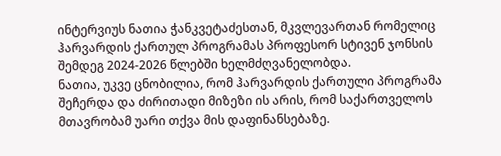ინტერვიუს ნათია ჭანკვეტაძესთან, მკვლევართან რომელიც ჰარვარდის ქართულ პროგრამას პროფესორ სტივენ ჯონსის შემდეგ 2024-2026 წლებში ხელმძღვანელობდა.
ნათია, უკვე ცნობილია, რომ ჰარვარდის ქართული პროგრამა შეჩერდა და ძირითადი მიზეზი ის არის, რომ საქართველოს მთავრობამ უარი თქვა მის დაფინანსებაზე.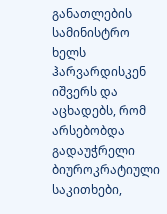განათლების სამინისტრო ხელს ჰარვარდისკენ იშვერს და აცხადებს, რომ არსებობდა გადაუჭრელი ბიუროკრატიული საკითხები,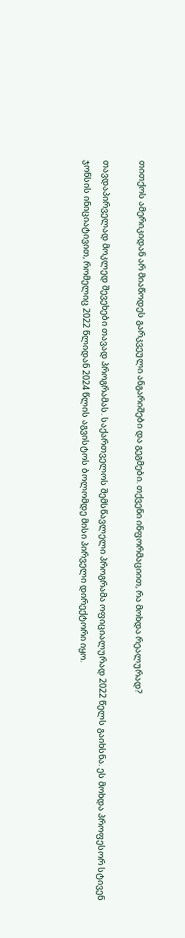თითქოს ამერიკიდან არ მიაწოდეს გარკვეული ანგარიშები და გეგმები. თქვენი ინფორმაციით, რა მოხდა რეალურად?

თავდაპირველად მოკლედ შევეხები თავად პროგრამას. საქართველოს შემსწავლელი პროგრამა ოფიციალურად 2022 წელს გაიხსნა. ეს მოხდა პროფესორ სტივენ ჯონსის ინიციატივით, რომელიც 2022 წლიდან 2024 წლის აგვისტოს ბოლომდე მისი პირველი დირექტორი იყო.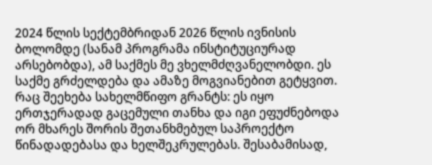2024 წლის სექტემბრიდან 2026 წლის ივნისის ბოლომდე (სანამ პროგრამა ინსტიტუციურად არსებობდა), ამ საქმეს მე ვხელმძღვანელობდი. ეს საქმე გრძელდება და ამაზე მოგვიანებით გეტყვით.
რაც შეეხება სახელმწიფო გრანტს: ეს იყო ერთჯერადად გაცემული თანხა და იგი ეფუძნებოდა ორ მხარეს შორის შეთანხმებულ საპროექტო წინადადებასა და ხელშეკრულებას. შესაბამისად,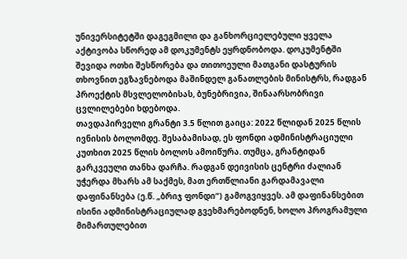უნივერსიტეტში დაგეგმილი და განხორციელებული ყველა აქტივობა სწორედ ამ დოკუმენტს ეყრდნობოდა. დოკუმენტში შევიდა ოთხი შესწორება და თითოეული მათგანი დასტურის თხოვნით ეგზავნებოდა მაშინდელ განათლების მინისტრს, რადგან პროექტის მსვლელობისას, ბუნებრივია, შინაარსობრივი ცვლილებები ხდებოდა.
თავდაპირველი გრანტი 3.5 წლით გაიცა: 2022 წლიდან 2025 წლის ივნისის ბოლომდე. შესაბამისად, ეს ფონდი ადმინისტრაციული კუთხით 2025 წლის ბოლოს ამოიწურა. თუმცა, გრანტიდან გარკვეული თანხა დარჩა. რადგან დეივისის ცენტრი ძალიან უჭერდა მხარს ამ საქმეს, მათ ერთწლიანი გარდამავალი დაფინანსება (ე.წ. „ბრიჯ ფონდი“) გამოგვიყვეს. ამ დაფინანსებით ისინი ადმინისტრაციულად გვეხმარებოდნენ, ხოლო პროგრამული მიმართულებით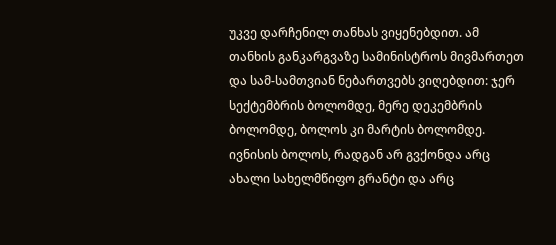უკვე დარჩენილ თანხას ვიყენებდით. ამ თანხის განკარგვაზე სამინისტროს მივმართეთ და სამ-სამთვიან ნებართვებს ვიღებდით: ჯერ სექტემბრის ბოლომდე, მერე დეკემბრის ბოლომდე, ბოლოს კი მარტის ბოლომდე.
ივნისის ბოლოს, რადგან არ გვქონდა არც ახალი სახელმწიფო გრანტი და არც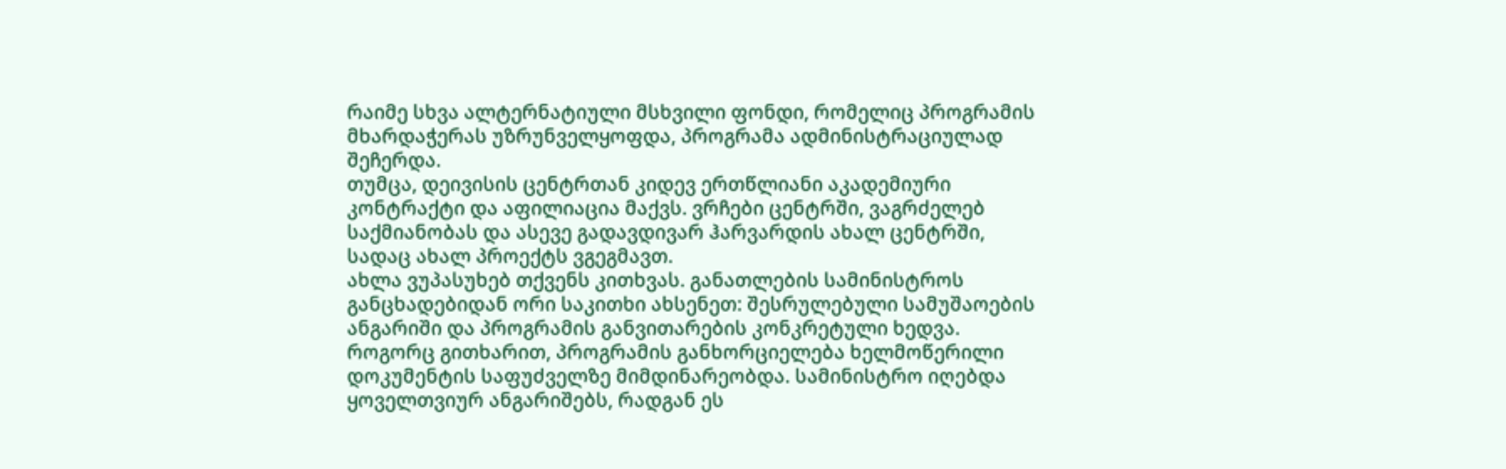რაიმე სხვა ალტერნატიული მსხვილი ფონდი, რომელიც პროგრამის მხარდაჭერას უზრუნველყოფდა, პროგრამა ადმინისტრაციულად შეჩერდა.
თუმცა, დეივისის ცენტრთან კიდევ ერთწლიანი აკადემიური კონტრაქტი და აფილიაცია მაქვს. ვრჩები ცენტრში, ვაგრძელებ საქმიანობას და ასევე გადავდივარ ჰარვარდის ახალ ცენტრში, სადაც ახალ პროექტს ვგეგმავთ.
ახლა ვუპასუხებ თქვენს კითხვას. განათლების სამინისტროს განცხადებიდან ორი საკითხი ახსენეთ: შესრულებული სამუშაოების ანგარიში და პროგრამის განვითარების კონკრეტული ხედვა.
როგორც გითხარით, პროგრამის განხორციელება ხელმოწერილი დოკუმენტის საფუძველზე მიმდინარეობდა. სამინისტრო იღებდა ყოველთვიურ ანგარიშებს, რადგან ეს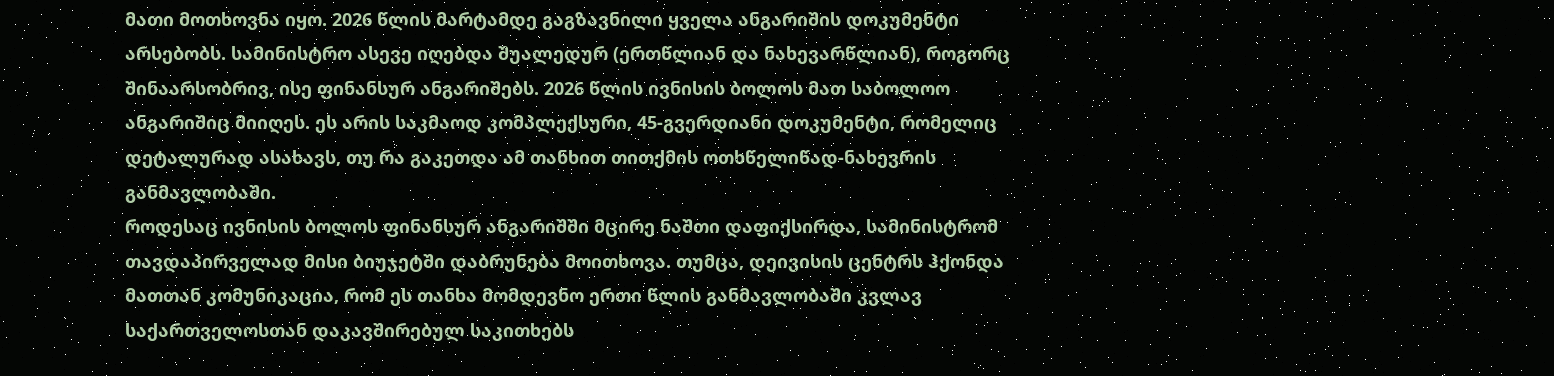მათი მოთხოვნა იყო. 2026 წლის მარტამდე გაგზავნილი ყველა ანგარიშის დოკუმენტი არსებობს. სამინისტრო ასევე იღებდა შუალედურ (ერთწლიან და ნახევარწლიან), როგორც შინაარსობრივ, ისე ფინანსურ ანგარიშებს. 2026 წლის ივნისის ბოლოს მათ საბოლოო ანგარიშიც მიიღეს. ეს არის საკმაოდ კომპლექსური, 45-გვერდიანი დოკუმენტი, რომელიც დეტალურად ასახავს, თუ რა გაკეთდა ამ თანხით თითქმის ოთხწელიწად-ნახევრის განმავლობაში.
როდესაც ივნისის ბოლოს ფინანსურ ანგარიშში მცირე ნაშთი დაფიქსირდა, სამინისტრომ თავდაპირველად მისი ბიუჯეტში დაბრუნება მოითხოვა. თუმცა, დეივისის ცენტრს ჰქონდა მათთან კომუნიკაცია, რომ ეს თანხა მომდევნო ერთი წლის განმავლობაში კვლავ საქართველოსთან დაკავშირებულ საკითხებს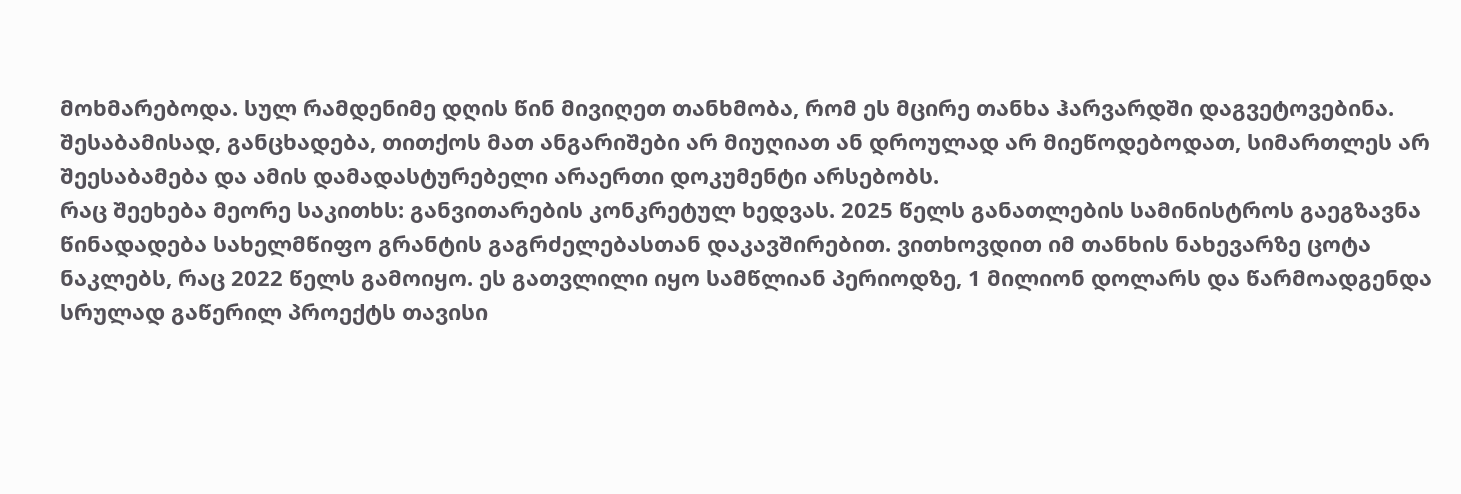მოხმარებოდა. სულ რამდენიმე დღის წინ მივიღეთ თანხმობა, რომ ეს მცირე თანხა ჰარვარდში დაგვეტოვებინა. შესაბამისად, განცხადება, თითქოს მათ ანგარიშები არ მიუღიათ ან დროულად არ მიეწოდებოდათ, სიმართლეს არ შეესაბამება და ამის დამადასტურებელი არაერთი დოკუმენტი არსებობს.
რაც შეეხება მეორე საკითხს: განვითარების კონკრეტულ ხედვას. 2025 წელს განათლების სამინისტროს გაეგზავნა წინადადება სახელმწიფო გრანტის გაგრძელებასთან დაკავშირებით. ვითხოვდით იმ თანხის ნახევარზე ცოტა ნაკლებს, რაც 2022 წელს გამოიყო. ეს გათვლილი იყო სამწლიან პერიოდზე, 1 მილიონ დოლარს და წარმოადგენდა სრულად გაწერილ პროექტს თავისი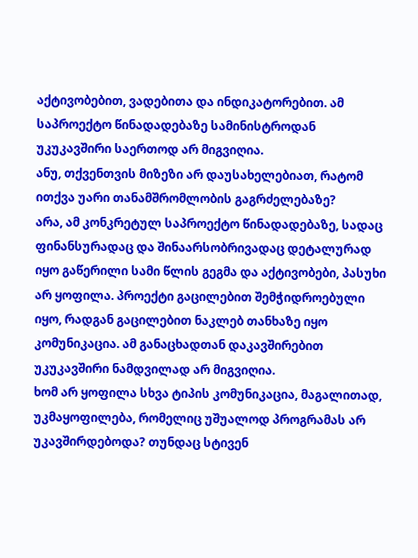აქტივობებით, ვადებითა და ინდიკატორებით. ამ საპროექტო წინადადებაზე სამინისტროდან უკუკავშირი საერთოდ არ მიგვიღია.
ანუ, თქვენთვის მიზეზი არ დაუსახელებიათ, რატომ ითქვა უარი თანამშრომლობის გაგრძელებაზე?
არა, ამ კონკრეტულ საპროექტო წინადადებაზე, სადაც ფინანსურადაც და შინაარსობრივადაც დეტალურად იყო გაწერილი სამი წლის გეგმა და აქტივობები, პასუხი არ ყოფილა. პროექტი გაცილებით შემჭიდროებული იყო, რადგან გაცილებით ნაკლებ თანხაზე იყო კომუნიკაცია. ამ განაცხადთან დაკავშირებით უკუკავშირი ნამდვილად არ მიგვიღია.
ხომ არ ყოფილა სხვა ტიპის კომუნიკაცია, მაგალითად, უკმაყოფილება, რომელიც უშუალოდ პროგრამას არ უკავშირდებოდა? თუნდაც სტივენ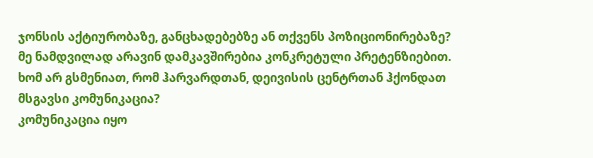ჯონსის აქტიურობაზე, განცხადებებზე ან თქვენს პოზიციონირებაზე?
მე ნამდვილად არავინ დამკავშირებია კონკრეტული პრეტენზიებით.
ხომ არ გსმენიათ, რომ ჰარვარდთან, დეივისის ცენტრთან ჰქონდათ მსგავსი კომუნიკაცია?
კომუნიკაცია იყო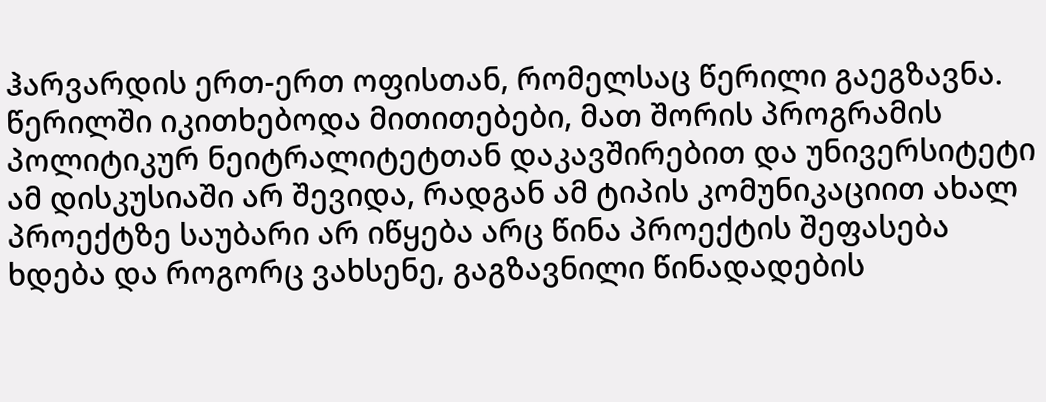ჰარვარდის ერთ-ერთ ოფისთან, რომელსაც წერილი გაეგზავნა. წერილში იკითხებოდა მითითებები, მათ შორის პროგრამის პოლიტიკურ ნეიტრალიტეტთან დაკავშირებით და უნივერსიტეტი ამ დისკუსიაში არ შევიდა, რადგან ამ ტიპის კომუნიკაციით ახალ პროექტზე საუბარი არ იწყება არც წინა პროექტის შეფასება ხდება და როგორც ვახსენე, გაგზავნილი წინადადების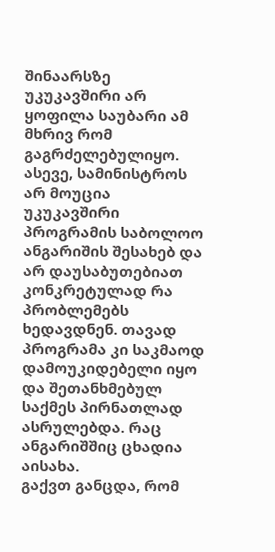შინაარსზე უკუკავშირი არ ყოფილა საუბარი ამ მხრივ რომ გაგრძელებულიყო.
ასევე, სამინისტროს არ მოუცია უკუკავშირი პროგრამის საბოლოო ანგარიშის შესახებ და არ დაუსაბუთებიათ კონკრეტულად რა პრობლემებს ხედავდნენ. თავად პროგრამა კი საკმაოდ დამოუკიდებელი იყო და შეთანხმებულ საქმეს პირნათლად ასრულებდა. რაც ანგარიშშიც ცხადია აისახა.
გაქვთ განცდა, რომ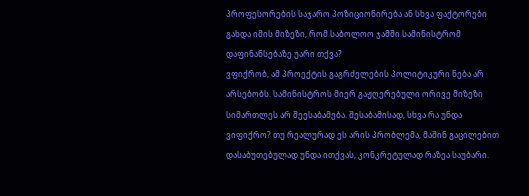პროფესორების საჯარო პოზიციონირება ან სხვა ფაქტორები გახდა იმის მიზეზი, რომ საბოლოო ჯამში სამინისტრომ დაფინანსებაზე უარი თქვა?
ვფიქრობ, ამ პროექტის გაგრძელების პოლიტიკური ნება არ არსებობს. სამინისტროს მიერ გაჟღერებული ორივე მიზეზი სიმართლეს არ შეესაბამება. შესაბამისად, სხვა რა უნდა ვიფიქრო? თუ რეალურად ეს არის პრობლემა, მაშინ გაცილებით დასაბუთებულად უნდა ითქვას, კონკრეტულად რაზეა საუბარი.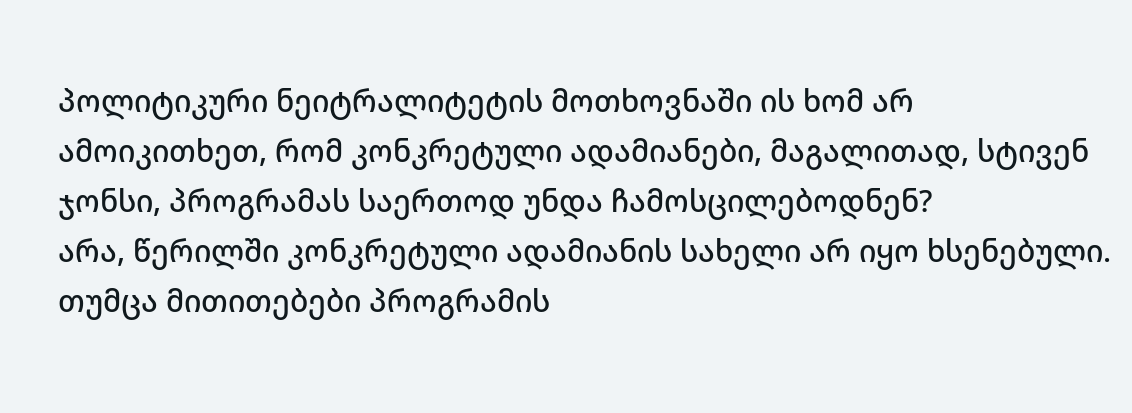პოლიტიკური ნეიტრალიტეტის მოთხოვნაში ის ხომ არ ამოიკითხეთ, რომ კონკრეტული ადამიანები, მაგალითად, სტივენ ჯონსი, პროგრამას საერთოდ უნდა ჩამოსცილებოდნენ?
არა, წერილში კონკრეტული ადამიანის სახელი არ იყო ხსენებული. თუმცა მითითებები პროგრამის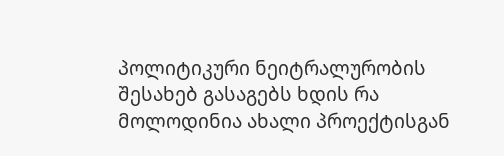პოლიტიკური ნეიტრალურობის შესახებ გასაგებს ხდის რა მოლოდინია ახალი პროექტისგან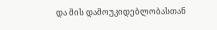და მის დამოუკიდებლობასთან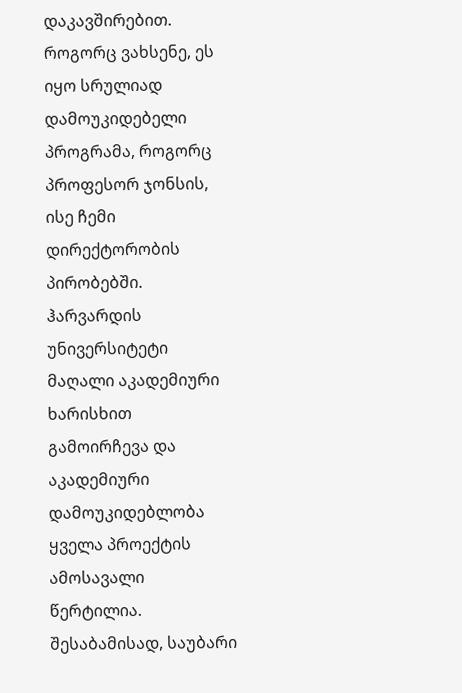დაკავშირებით. როგორც ვახსენე, ეს იყო სრულიად დამოუკიდებელი პროგრამა, როგორც პროფესორ ჯონსის, ისე ჩემი დირექტორობის პირობებში.
ჰარვარდის უნივერსიტეტი მაღალი აკადემიური ხარისხით გამოირჩევა და აკადემიური დამოუკიდებლობა ყველა პროექტის ამოსავალი წერტილია. შესაბამისად, საუბარი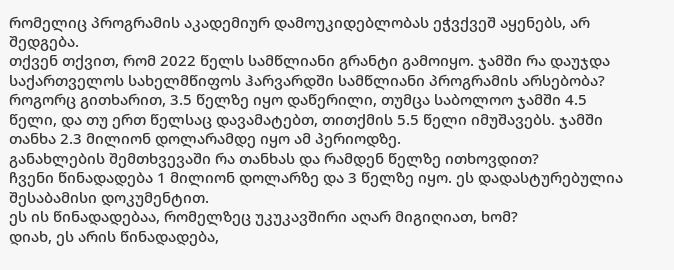რომელიც პროგრამის აკადემიურ დამოუკიდებლობას ეჭვქვეშ აყენებს, არ შედგება.
თქვენ თქვით, რომ 2022 წელს სამწლიანი გრანტი გამოიყო. ჯამში რა დაუჯდა საქართველოს სახელმწიფოს ჰარვარდში სამწლიანი პროგრამის არსებობა?
როგორც გითხარით, 3.5 წელზე იყო დაწერილი, თუმცა საბოლოო ჯამში 4.5 წელი, და თუ ერთ წელსაც დავამატებთ, თითქმის 5.5 წელი იმუშავებს. ჯამში თანხა 2.3 მილიონ დოლარამდე იყო ამ პერიოდზე.
განახლების შემთხვევაში რა თანხას და რამდენ წელზე ითხოვდით?
ჩვენი წინადადება 1 მილიონ დოლარზე და 3 წელზე იყო. ეს დადასტურებულია შესაბამისი დოკუმენტით.
ეს ის წინადადებაა, რომელზეც უკუკავშირი აღარ მიგიღიათ, ხომ?
დიახ, ეს არის წინადადება,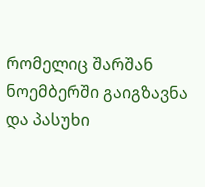რომელიც შარშან ნოემბერში გაიგზავნა და პასუხი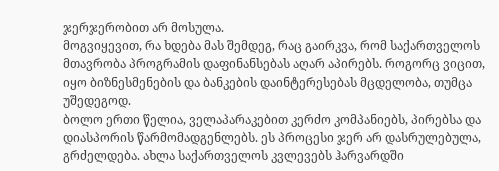ჯერჯერობით არ მოსულა.
მოგვიყევით, რა ხდება მას შემდეგ, რაც გაირკვა, რომ საქართველოს მთავრობა პროგრამის დაფინანსებას აღარ აპირებს. როგორც ვიცით, იყო ბიზნესმენების და ბანკების დაინტერესებას მცდელობა, თუმცა უშედეგოდ.
ბოლო ერთი წელია, ველაპარაკებით კერძო კომპანიებს, პირებსა და დიასპორის წარმომადგენლებს. ეს პროცესი ჯერ არ დასრულებულა, გრძელდება. ახლა საქართველოს კვლევებს ჰარვარდში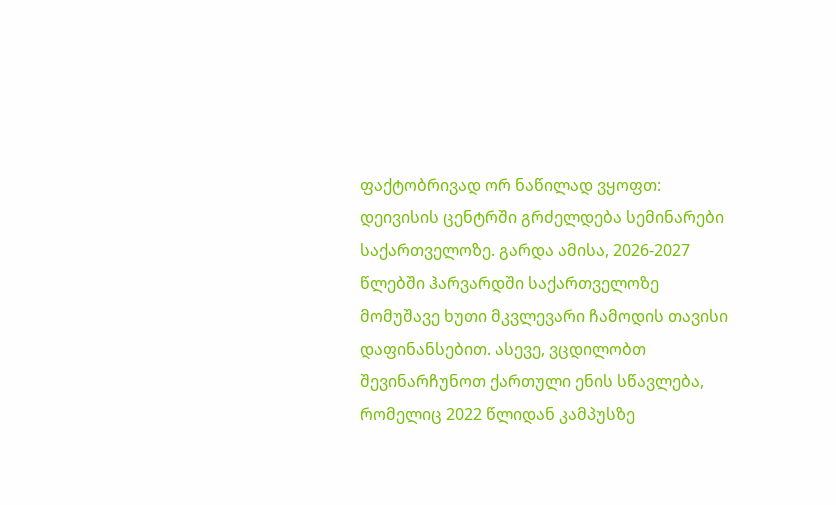ფაქტობრივად ორ ნაწილად ვყოფთ: დეივისის ცენტრში გრძელდება სემინარები საქართველოზე. გარდა ამისა, 2026-2027 წლებში ჰარვარდში საქართველოზე მომუშავე ხუთი მკვლევარი ჩამოდის თავისი დაფინანსებით. ასევე, ვცდილობთ შევინარჩუნოთ ქართული ენის სწავლება, რომელიც 2022 წლიდან კამპუსზე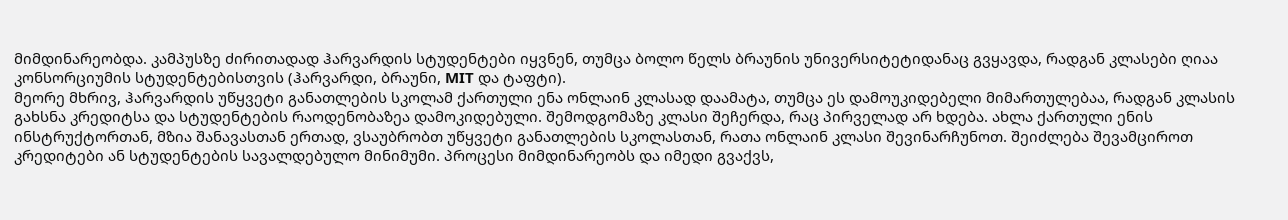მიმდინარეობდა. კამპუსზე ძირითადად ჰარვარდის სტუდენტები იყვნენ, თუმცა ბოლო წელს ბრაუნის უნივერსიტეტიდანაც გვყავდა, რადგან კლასები ღიაა კონსორციუმის სტუდენტებისთვის (ჰარვარდი, ბრაუნი, MIT და ტაფტი).
მეორე მხრივ, ჰარვარდის უწყვეტი განათლების სკოლამ ქართული ენა ონლაინ კლასად დაამატა, თუმცა ეს დამოუკიდებელი მიმართულებაა, რადგან კლასის გახსნა კრედიტსა და სტუდენტების რაოდენობაზეა დამოკიდებული. შემოდგომაზე კლასი შეჩერდა, რაც პირველად არ ხდება. ახლა ქართული ენის ინსტრუქტორთან, მზია შანავასთან ერთად, ვსაუბრობთ უწყვეტი განათლების სკოლასთან, რათა ონლაინ კლასი შევინარჩუნოთ. შეიძლება შევამციროთ კრედიტები ან სტუდენტების სავალდებულო მინიმუმი. პროცესი მიმდინარეობს და იმედი გვაქვს,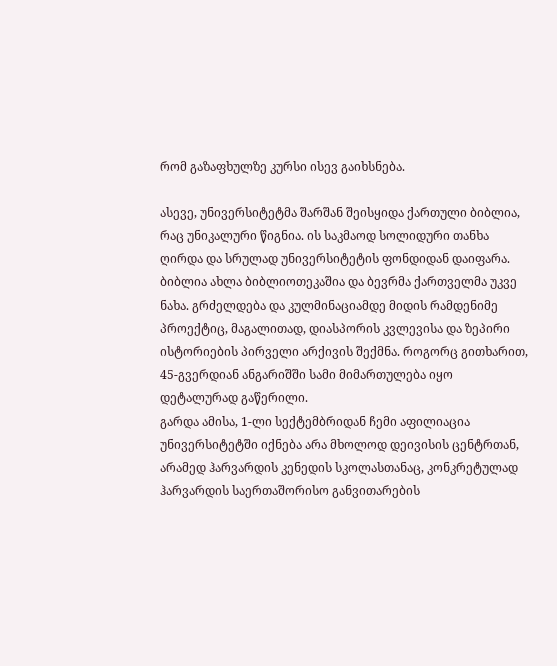რომ გაზაფხულზე კურსი ისევ გაიხსნება.

ასევე, უნივერსიტეტმა შარშან შეისყიდა ქართული ბიბლია, რაც უნიკალური წიგნია. ის საკმაოდ სოლიდური თანხა ღირდა და სრულად უნივერსიტეტის ფონდიდან დაიფარა. ბიბლია ახლა ბიბლიოთეკაშია და ბევრმა ქართველმა უკვე ნახა. გრძელდება და კულმინაციამდე მიდის რამდენიმე პროექტიც, მაგალითად, დიასპორის კვლევისა და ზეპირი ისტორიების პირველი არქივის შექმნა. როგორც გითხარით, 45-გვერდიან ანგარიშში სამი მიმართულება იყო დეტალურად გაწერილი.
გარდა ამისა, 1-ლი სექტემბრიდან ჩემი აფილიაცია უნივერსიტეტში იქნება არა მხოლოდ დეივისის ცენტრთან, არამედ ჰარვარდის კენედის სკოლასთანაც, კონკრეტულად ჰარვარდის საერთაშორისო განვითარების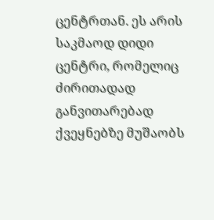ცენტრთან. ეს არის საკმაოდ დიდი ცენტრი, რომელიც ძირითადად განვითარებად ქვეყნებზე მუშაობს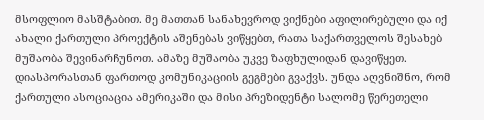მსოფლიო მასშტაბით. მე მათთან სანახევროდ ვიქნები აფილირებული და იქ ახალი ქართული პროექტის აშენებას ვიწყებთ, რათა საქართველოს შესახებ მუშაობა შევინარჩუნოთ. ამაზე მუშაობა უკვე ზაფხულიდან დავიწყეთ.
დიასპორასთან ფართოდ კომუნიკაციის გეგმები გვაქვს. უნდა აღვნიშნო, რომ ქართული ასოციაცია ამერიკაში და მისი პრეზიდენტი სალომე წერეთელი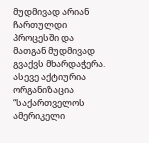მუდმივად არიან ჩართულდი პროცესში და მათგან მუდმივად გვაქვს მხარდაჭერა. ასევე აქტიურია ორგანიზაცია “საქართველოს ამერიკელი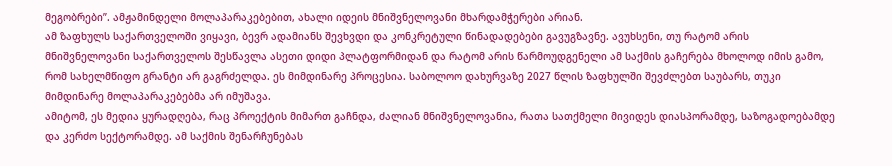მეგობრები”. ამჟამინდელი მოლაპარაკებებით, ახალი იდეის მნიშვნელოვანი მხარდამჭერები არიან.
ამ ზაფხულს საქართველოში ვიყავი, ბევრ ადამიანს შევხვდი და კონკრეტული წინადადებები გავუგზავნე. ავუხსენი, თუ რატომ არის მნიშვნელოვანი საქართველოს შესწავლა ასეთი დიდი პლატფორმიდან და რატომ არის წარმოუდგენელი ამ საქმის გაჩერება მხოლოდ იმის გამო, რომ სახელმწიფო გრანტი არ გაგრძელდა. ეს მიმდინარე პროცესია. საბოლოო დახურვაზე 2027 წლის ზაფხულში შევძლებთ საუბარს, თუკი მიმდინარე მოლაპარაკებებმა არ იმუშავა.
ამიტომ, ეს მედია ყურადღება, რაც პროექტის მიმართ გაჩნდა, ძალიან მნიშვნელოვანია, რათა სათქმელი მივიდეს დიასპორამდე, საზოგადოებამდე და კერძო სექტორამდე. ამ საქმის შენარჩუნებას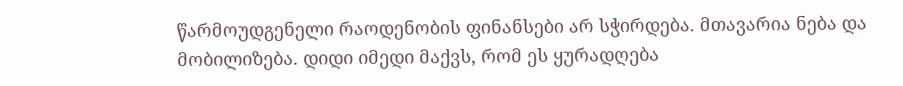წარმოუდგენელი რაოდენობის ფინანსები არ სჭირდება. მთავარია ნება და მობილიზება. დიდი იმედი მაქვს, რომ ეს ყურადღება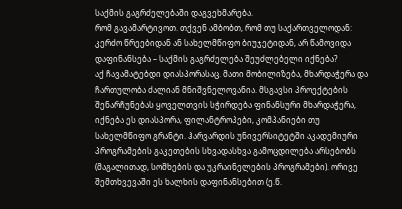საქმის გაგრძელებაში დაგვეხმარება.
რომ გავამარტივოთ. თქვენ ამბობთ, რომ თუ საქართველოდან: კერძო წრეებიდან ან სახელმწიფო ბიუჯეტიდან, არ წამოვიდა დაფინანსება – საქმის გაგრძელება შეუძლებელი იქნება?
აქ ჩავამატებდი დიასპორასაც. მათი მობილიზება, მხარდაჭერა და ჩართულობა ძალიან მნიშვნელოვანია. მსგავსი პროექტების შენარჩუნებას ყოველთვის სჭირდება ფინანსური მხარდაჭერა, იქნება ეს დიასპორა, ფილანტროპები, კომპანიები თუ სახელმწიფო გრანტი. ჰარვარდის უნივერსიტეტში აკადემიური პროგრამების გაკეთების სხვადასხვა გამოცდილება არსებობს (მაგალითად, სომხების და უკრაინელების პროგრამები). ორივე შემთხვევაში ეს ხალხის დაფინანსებით (ე.წ.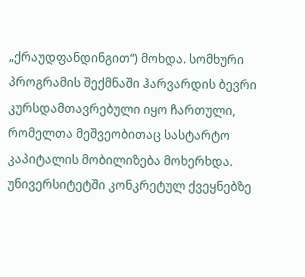„ქრაუდფანდინგით“) მოხდა. სომხური პროგრამის შექმნაში ჰარვარდის ბევრი კურსდამთავრებული იყო ჩართული, რომელთა მეშვეობითაც სასტარტო კაპიტალის მობილიზება მოხერხდა.
უნივერსიტეტში კონკრეტულ ქვეყნებზე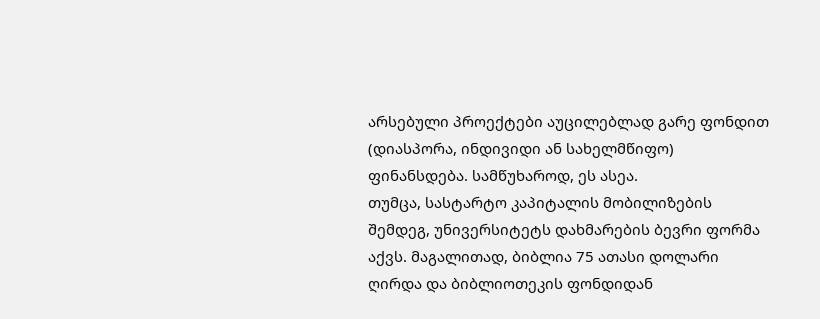არსებული პროექტები აუცილებლად გარე ფონდით (დიასპორა, ინდივიდი ან სახელმწიფო) ფინანსდება. სამწუხაროდ, ეს ასეა.
თუმცა, სასტარტო კაპიტალის მობილიზების შემდეგ, უნივერსიტეტს დახმარების ბევრი ფორმა აქვს. მაგალითად, ბიბლია 75 ათასი დოლარი ღირდა და ბიბლიოთეკის ფონდიდან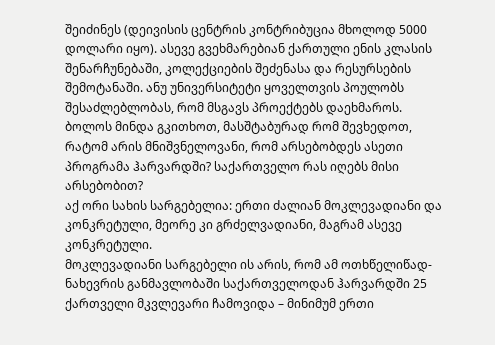შეიძინეს (დეივისის ცენტრის კონტრიბუცია მხოლოდ 5000 დოლარი იყო). ასევე გვეხმარებიან ქართული ენის კლასის შენარჩუნებაში, კოლექციების შეძენასა და რესურსების შემოტანაში. ანუ უნივერსიტეტი ყოველთვის პოულობს შესაძლებლობას, რომ მსგავს პროექტებს დაეხმაროს.
ბოლოს მინდა გკითხოთ, მასშტაბურად რომ შევხედოთ, რატომ არის მნიშვნელოვანი, რომ არსებობდეს ასეთი პროგრამა ჰარვარდში? საქართველო რას იღებს მისი არსებობით?
აქ ორი სახის სარგებელია: ერთი ძალიან მოკლევადიანი და კონკრეტული, მეორე კი გრძელვადიანი, მაგრამ ასევე კონკრეტული.
მოკლევადიანი სარგებელი ის არის, რომ ამ ოთხწელიწად-ნახევრის განმავლობაში საქართველოდან ჰარვარდში 25 ქართველი მკვლევარი ჩამოვიდა – მინიმუმ ერთი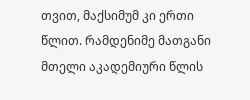თვით, მაქსიმუმ კი ერთი წლით. რამდენიმე მათგანი მთელი აკადემიური წლის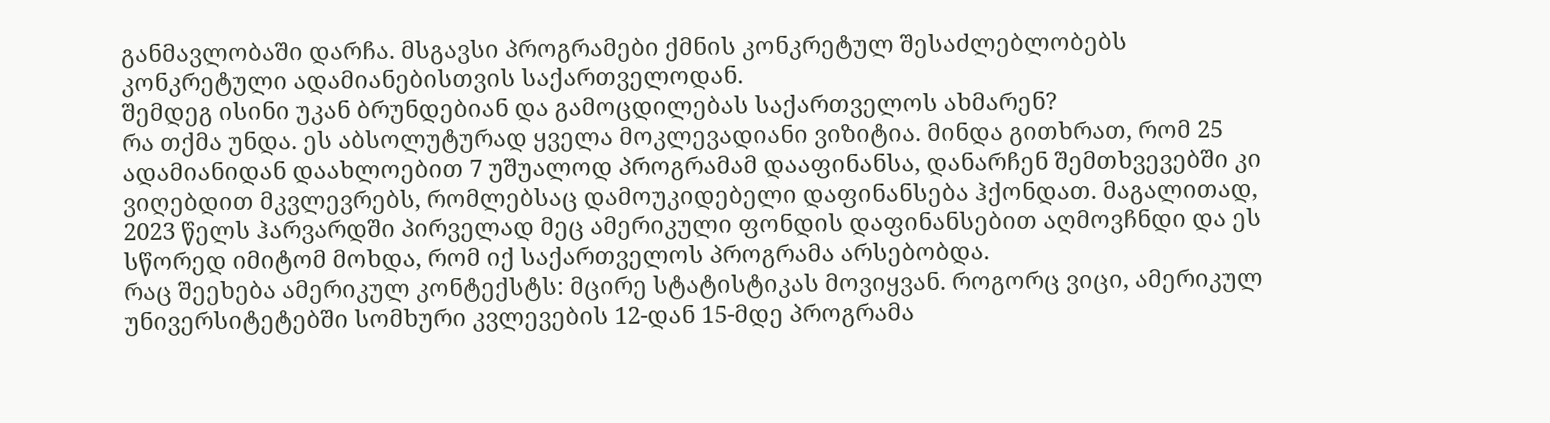განმავლობაში დარჩა. მსგავსი პროგრამები ქმნის კონკრეტულ შესაძლებლობებს კონკრეტული ადამიანებისთვის საქართველოდან.
შემდეგ ისინი უკან ბრუნდებიან და გამოცდილებას საქართველოს ახმარენ?
რა თქმა უნდა. ეს აბსოლუტურად ყველა მოკლევადიანი ვიზიტია. მინდა გითხრათ, რომ 25 ადამიანიდან დაახლოებით 7 უშუალოდ პროგრამამ დააფინანსა, დანარჩენ შემთხვევებში კი ვიღებდით მკვლევრებს, რომლებსაც დამოუკიდებელი დაფინანსება ჰქონდათ. მაგალითად, 2023 წელს ჰარვარდში პირველად მეც ამერიკული ფონდის დაფინანსებით აღმოვჩნდი და ეს სწორედ იმიტომ მოხდა, რომ იქ საქართველოს პროგრამა არსებობდა.
რაც შეეხება ამერიკულ კონტექსტს: მცირე სტატისტიკას მოვიყვან. როგორც ვიცი, ამერიკულ უნივერსიტეტებში სომხური კვლევების 12-დან 15-მდე პროგრამა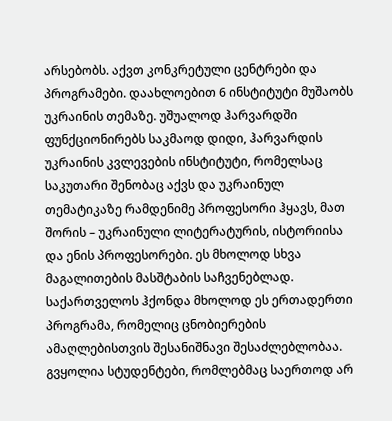არსებობს. აქვთ კონკრეტული ცენტრები და პროგრამები. დაახლოებით 6 ინსტიტუტი მუშაობს უკრაინის თემაზე. უშუალოდ ჰარვარდში ფუნქციონირებს საკმაოდ დიდი, ჰარვარდის უკრაინის კვლევების ინსტიტუტი, რომელსაც საკუთარი შენობაც აქვს და უკრაინულ თემატიკაზე რამდენიმე პროფესორი ჰყავს, მათ შორის – უკრაინული ლიტერატურის, ისტორიისა და ენის პროფესორები. ეს მხოლოდ სხვა მაგალითების მასშტაბის საჩვენებლად.
საქართველოს ჰქონდა მხოლოდ ეს ერთადერთი პროგრამა, რომელიც ცნობიერების ამაღლებისთვის შესანიშნავი შესაძლებლობაა. გვყოლია სტუდენტები, რომლებმაც საერთოდ არ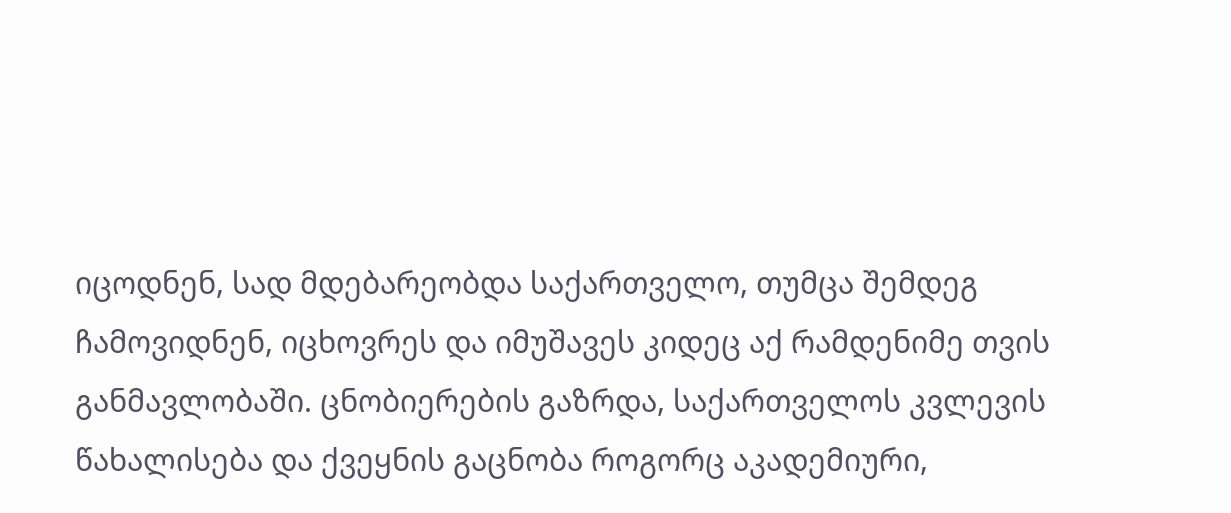იცოდნენ, სად მდებარეობდა საქართველო, თუმცა შემდეგ ჩამოვიდნენ, იცხოვრეს და იმუშავეს კიდეც აქ რამდენიმე თვის განმავლობაში. ცნობიერების გაზრდა, საქართველოს კვლევის წახალისება და ქვეყნის გაცნობა როგორც აკადემიური,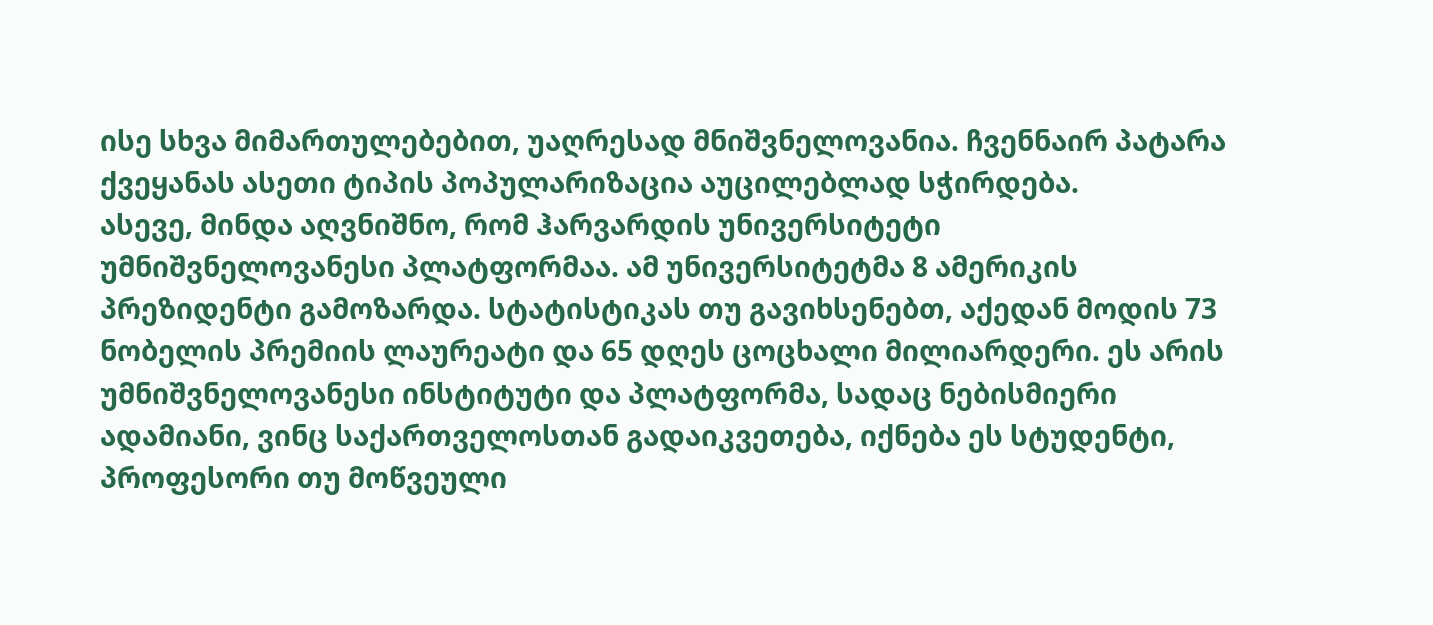ისე სხვა მიმართულებებით, უაღრესად მნიშვნელოვანია. ჩვენნაირ პატარა ქვეყანას ასეთი ტიპის პოპულარიზაცია აუცილებლად სჭირდება.
ასევე, მინდა აღვნიშნო, რომ ჰარვარდის უნივერსიტეტი უმნიშვნელოვანესი პლატფორმაა. ამ უნივერსიტეტმა 8 ამერიკის პრეზიდენტი გამოზარდა. სტატისტიკას თუ გავიხსენებთ, აქედან მოდის 73 ნობელის პრემიის ლაურეატი და 65 დღეს ცოცხალი მილიარდერი. ეს არის უმნიშვნელოვანესი ინსტიტუტი და პლატფორმა, სადაც ნებისმიერი ადამიანი, ვინც საქართველოსთან გადაიკვეთება, იქნება ეს სტუდენტი, პროფესორი თუ მოწვეული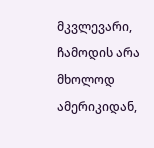მკვლევარი, ჩამოდის არა მხოლოდ ამერიკიდან,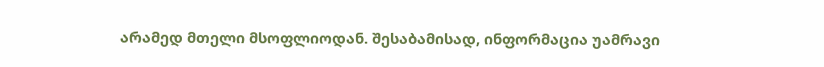არამედ მთელი მსოფლიოდან. შესაბამისად, ინფორმაცია უამრავი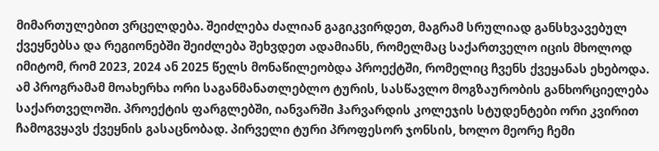მიმართულებით ვრცელდება. შეიძლება ძალიან გაგიკვირდეთ, მაგრამ სრულიად განსხვავებულ ქვეყნებსა და რეგიონებში შეიძლება შეხვდეთ ადამიანს, რომელმაც საქართველო იცის მხოლოდ იმიტომ, რომ 2023, 2024 ან 2025 წელს მონაწილეობდა პროექტში, რომელიც ჩვენს ქვეყანას ეხებოდა.
ამ პროგრამამ მოახერხა ორი საგანმანათლებლო ტურის, სასწავლო მოგზაურობის განხორციელება საქართველოში. პროექტის ფარგლებში, იანვარში ჰარვარდის კოლეჯის სტუდენტები ორი კვირით ჩამოგვყავს ქვეყნის გასაცნობად. პირველი ტური პროფესორ ჯონსის, ხოლო მეორე ჩემი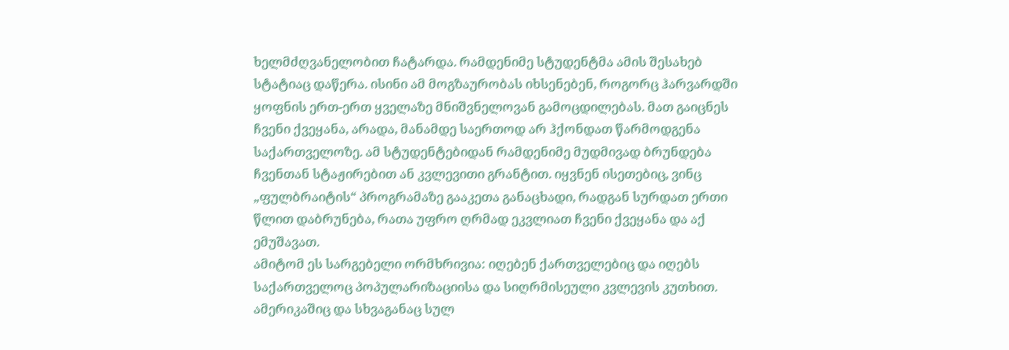ხელმძღვანელობით ჩატარდა. რამდენიმე სტუდენტმა ამის შესახებ სტატიაც დაწერა. ისინი ამ მოგზაურობას იხსენებენ, როგორც ჰარვარდში ყოფნის ერთ-ერთ ყველაზე მნიშვნელოვან გამოცდილებას. მათ გაიცნეს ჩვენი ქვეყანა, არადა, მანამდე საერთოდ არ ჰქონდათ წარმოდგენა საქართველოზე. ამ სტუდენტებიდან რამდენიმე მუდმივად ბრუნდება ჩვენთან სტაჟირებით ან კვლევითი გრანტით. იყვნენ ისეთებიც, ვინც „ფულბრაიტის“ პროგრამაზე გააკეთა განაცხადი, რადგან სურდათ ერთი წლით დაბრუნება, რათა უფრო ღრმად ეკვლიათ ჩვენი ქვეყანა და აქ ემუშავათ.
ამიტომ ეს სარგებელი ორმხრივია: იღებენ ქართველებიც და იღებს საქართველოც პოპულარიზაციისა და სიღრმისეული კვლევის კუთხით. ამერიკაშიც და სხვაგანაც სულ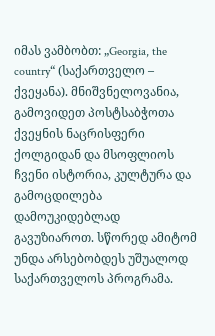იმას ვამბობთ: „Georgia, the country“ (საქართველო – ქვეყანა). მნიშვნელოვანია, გამოვიდეთ პოსტსაბჭოთა ქვეყნის ნაცრისფერი ქოლგიდან და მსოფლიოს ჩვენი ისტორია, კულტურა და გამოცდილება დამოუკიდებლად გავუზიაროთ. სწორედ ამიტომ უნდა არსებობდეს უშუალოდ საქართველოს პროგრამა.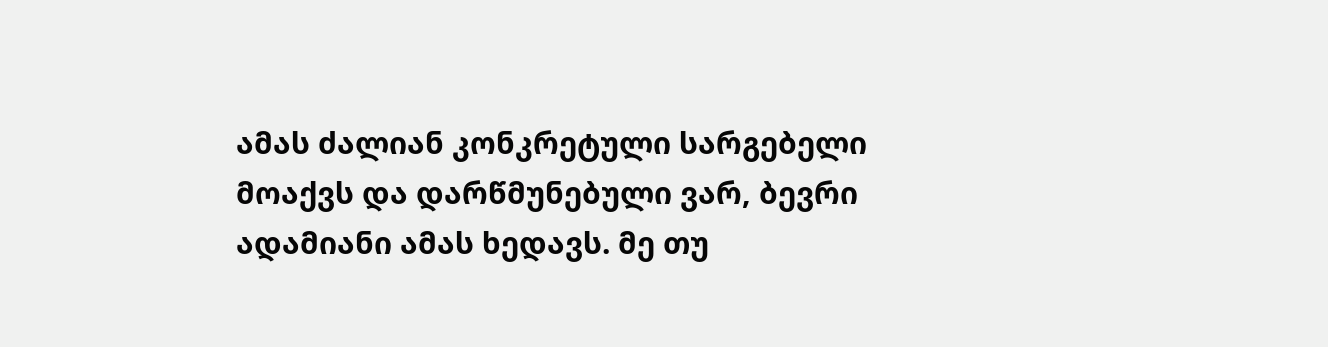ამას ძალიან კონკრეტული სარგებელი მოაქვს და დარწმუნებული ვარ, ბევრი ადამიანი ამას ხედავს. მე თუ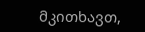მკითხავთ,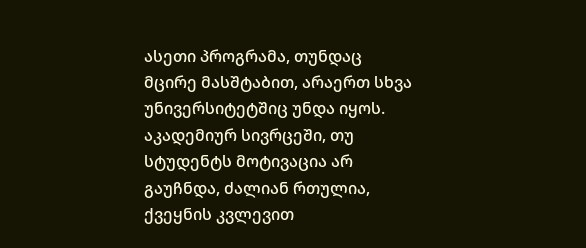ასეთი პროგრამა, თუნდაც მცირე მასშტაბით, არაერთ სხვა უნივერსიტეტშიც უნდა იყოს. აკადემიურ სივრცეში, თუ სტუდენტს მოტივაცია არ გაუჩნდა, ძალიან რთულია, ქვეყნის კვლევით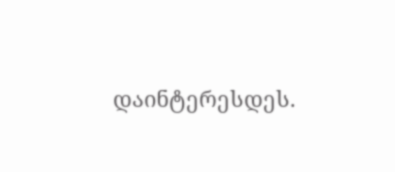დაინტერესდეს.